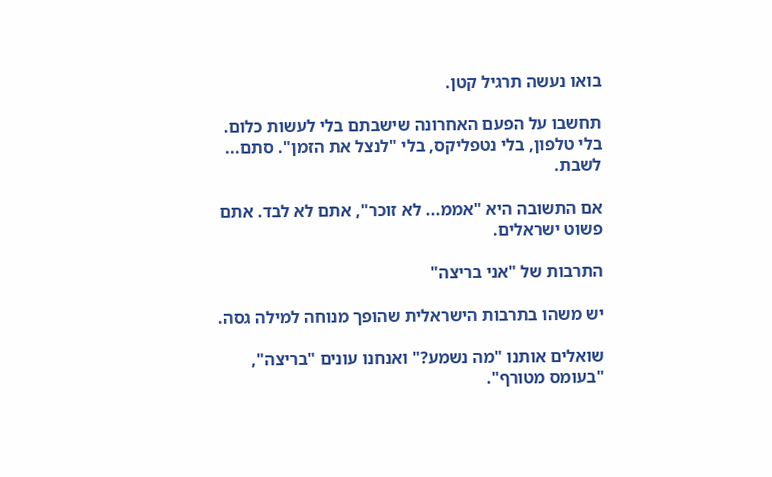בואו נעשה תרגיל קטן.

תחשבו על הפעם האחרונה שישבתם בלי לעשות כלום. בלי טלפון, בלי נטפליקס, בלי "לנצל את הזמן". סתם... לשבת.

אם התשובה היא "אממ... לא זוכר", אתם לא לבד. אתם פשוט ישראלים.

התרבות של "אני בריצה"

יש משהו בתרבות הישראלית שהופך מנוחה למילה גסה.

שואלים אותנו "מה נשמע?" ואנחנו עונים "בריצה", "בעומס מטורף".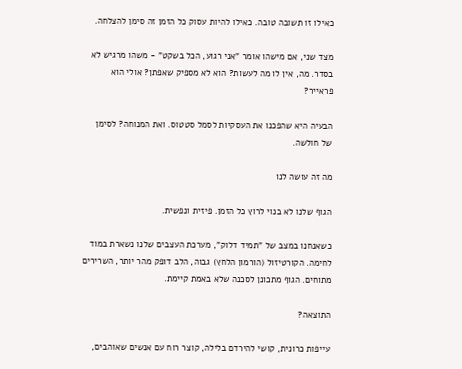כאילו זו תשובה טובה. כאילו להיות עסוק כל הזמן זה סימן להצלחה.

מצד שני, אם מישהו אומר "אני רגוע, הכל בשקט" - משהו מרגיש לא בסדר. מה, אין לו מה לעשות? הוא לא מספיק שאפתן? אולי הוא פראייר?

הבעיה היא שהפכנו את העסקיות לסמל סטטוס. ואת המנוחה? לסימן של חולשה.

מה זה עושה לנו

הגוף שלנו לא בנוי לרוץ כל הזמן. פיזית ונפשית.

כשאנחנו במצב של "תמיד דלוק", מערכת העצבים שלנו נשארת במוד לחימה. הקורטיזול (הורמון הלחץ) גבוה, הלב דופק מהר יותר, השרירים מתוחים. הגוף מתכונן לסכנה שלא באמת קיימת.

התוצאה?

עייפות כרונית, קושי להירדם בלילה, קוצר רוח עם אנשים שאוהבים,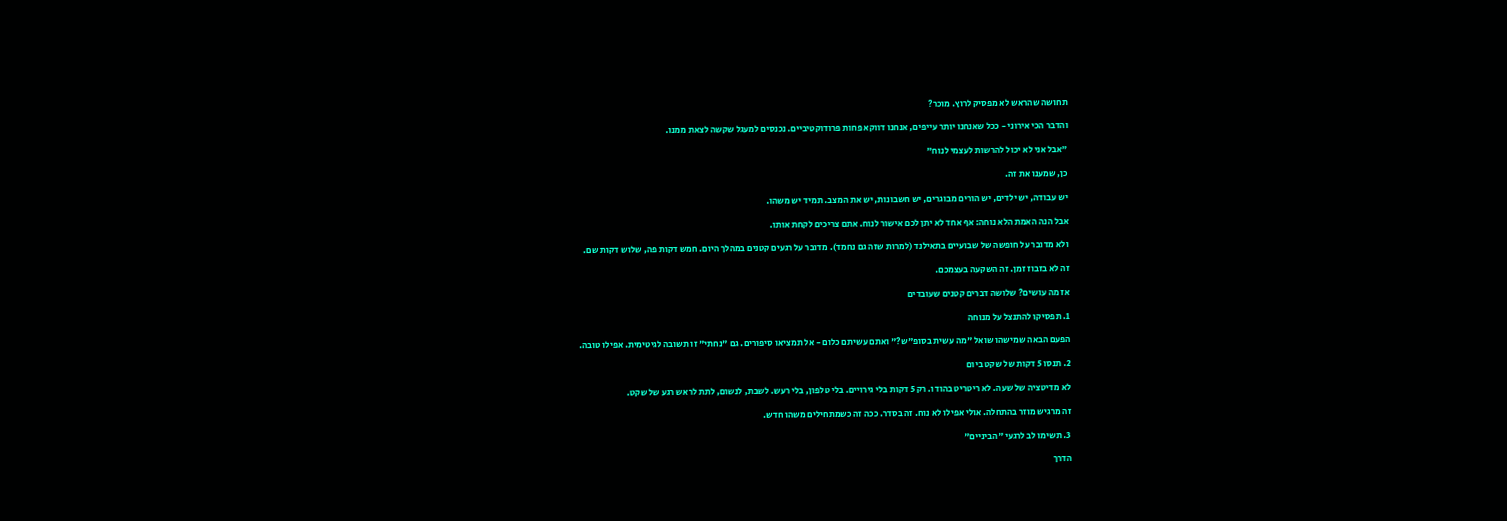תחושה שהראש לא מפסיק לרוץ. מוכר?

והדבר הכי אירוני - ככל שאנחנו יותר עייפים, אנחנו דווקא פחות פרודוקטיביים. נכנסים למעגל שקשה לצאת ממנו.

"אבל אני לא יכול להרשות לעצמי לנוח"

כן, שמענו את זה.

יש עבודה, יש ילדים, יש הורים מבוגרים, יש חשבונות, יש את המצב. תמיד יש משהו.

אבל הנה האמת הלא נוחה: אף אחד לא יתן לכם אישור לנוח. אתם צריכים לקחת אותו.

ולא מדובר על חופשה של שבועיים בתאילנד (למרות שזה גם נחמד). מדובר על רגעים קטנים במהלך היום. חמש דקות פה, שלוש דקות שם.

זה לא בזבוז זמן. זה השקעה בעצמכם.

אז מה עושים? שלושה דברים קטנים שעובדים

1. תפסיקו להתנצל על מנוחה

הפעם הבאה שמישהו שואל "מה עשית בסופ"ש?" ואתם עשיתם כלום - אל תמציאו סיפורים. גם "נחתי" זו תשובה לגיטימית. אפילו טובה.

2. תנסו 5 דקות של שקט ביום

לא מדיטציה של שעה. לא ריטריט בהודו. רק 5 דקות בלי גירויים. בלי טלפון, בלי רעש. לשבת, לנשום, לתת לראש רגע של שקט.

זה מרגיש מוזר בהתחלה. אולי אפילו לא נוח. זה בסדר. ככה זה כשמתחילים משהו חדש.

3. תשימו לב לרגעי "הביניים"

הדרך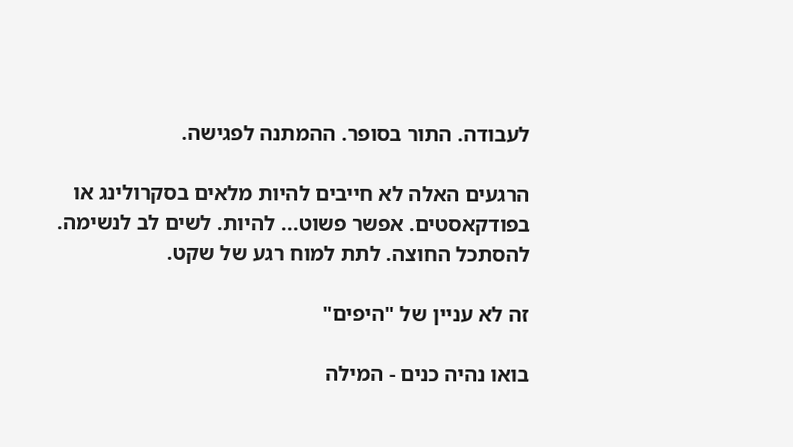לעבודה. התור בסופר. ההמתנה לפגישה.

הרגעים האלה לא חייבים להיות מלאים בסקרולינג או בפודקאסטים. אפשר פשוט... להיות. לשים לב לנשימה. להסתכל החוצה. לתת למוח רגע של שקט.

זה לא עניין של "היפים"

בואו נהיה כנים - המילה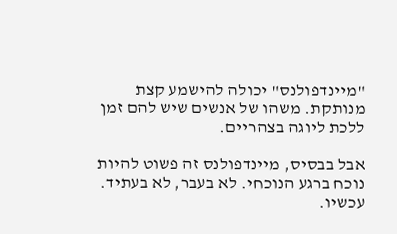"מיינדפולנס" יכולה להישמע קצת מנותקת. משהו של אנשים שיש להם זמן ללכת ליוגה בצהריים.

אבל בבסיס, מיינדפולנס זה פשוט להיות נוכח ברגע הנוכחי. לא בעבר, לא בעתיד. עכשיו.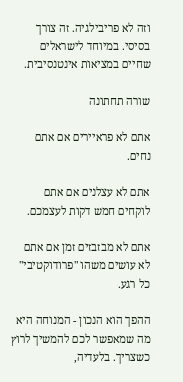וזה לא פריבילגיה. זה צורך בסיסי. במיוחד לישראלים שחיים במציאות אינטנסיבית.

שורה תחתונה

אתם לא פראיירים אם אתם נחים.

אתם לא עצלנים אם אתם לוקחים חמש דקות לעצמכם.

אתם לא מבזבזים זמן אם אתם לא עושים משהו "פרודוקטיבי" כל רגע.

ההפך הוא הנכון - המנוחה היא מה שמאפשר לכם להמשיך לרוץ כשצריך. בלעדיה,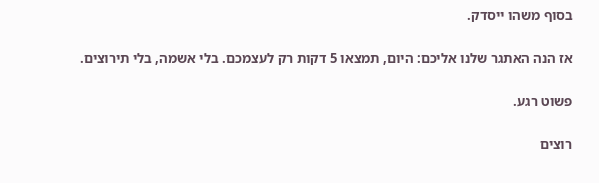בסוף משהו ייסדק.

אז הנה האתגר שלנו אליכם: היום, תמצאו 5 דקות רק לעצמכם. בלי אשמה, בלי תירוצים.

פשוט רגע.

רוצים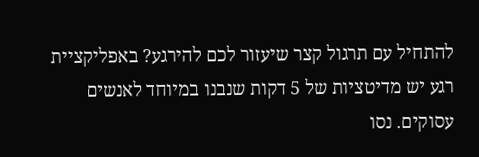להתחיל עם תרגול קצר שיעזור לכם להירגע? באפליקציית רגע יש מדיטציות של 5 דקות שנבנו במיוחד לאנשים עסוקים. נסו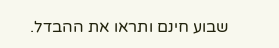שבוע חינם ותראו את ההבדל.